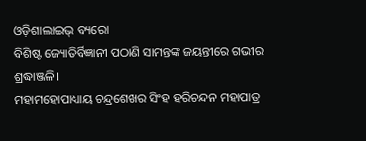ଓଡ଼ିଶାଲାଇଭ୍ ବ୍ୟରୋ
ବିଶିଷ୍ଟ ଜ୍ୟୋତିର୍ବିଜ୍ଞାନୀ ପଠାଣି ସାମନ୍ତଙ୍କ ଜୟନ୍ତୀରେ ଗଭୀର ଶ୍ରଦ୍ଧାଞ୍ଜଳି।
ମହାମହୋପାଧ୍ୟାୟ ଚନ୍ଦ୍ରଶେଖର ସିଂହ ହରିଚନ୍ଦନ ମହାପାତ୍ର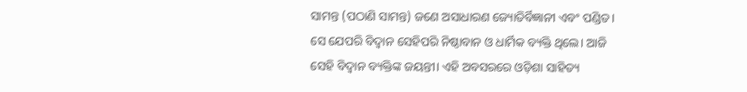ସାମନ୍ତ (ପଠାଣି ସାମନ୍ତ) ଜଣେ ଅସାଧାରଣ ଜ୍ୟୋତିର୍ବିଜ୍ଞାନୀ ଏବଂ ପଣ୍ଡିତ। ସେ ଯେପରି ବିଦ୍ୱାନ ସେହିପରି ନିଷ୍ଠାବାନ ଓ ଧାର୍ମିକ ବ୍ୟକ୍ତି ଥିଲେ। ଆଜି ସେହି ବିଦ୍ୱାନ ବ୍ୟକ୍ତିଙ୍କ ଜୟନ୍ତୀ। ଏହି ଅବସରରେ ଓଡ଼ିଶା ସାହିତ୍ୟ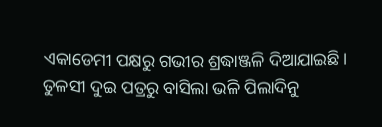ଏକାଡେମୀ ପକ୍ଷରୁ ଗଭୀର ଶ୍ରଦ୍ଧାଞ୍ଜଳି ଦିଆଯାଇଛି।
ତୁଳସୀ ଦୁଇ ପତ୍ରରୁ ବାସିଲା ଭଳି ପିଲାଦିନୁ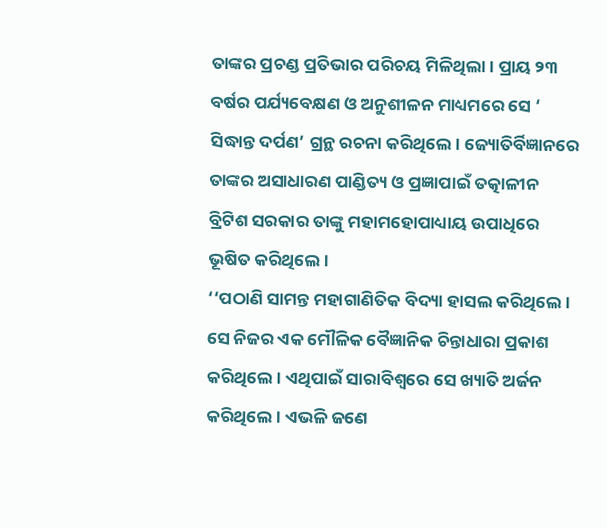ତାଙ୍କର ପ୍ରଚଣ୍ଡ ପ୍ରତିଭାର ପରିଚୟ ମିଳିଥିଲା। ପ୍ରାୟ ୨୩ ବର୍ଷର ପର୍ଯ୍ୟବେକ୍ଷଣ ଓ ଅନୁଶୀଳନ ମାଧ୍ୟମରେ ସେ ‘ ସିଦ୍ଧାନ୍ତ ଦର୍ପଣ’ ଗ୍ରନ୍ଥ ରଚନା କରିଥିଲେ। ଜ୍ୟୋତିର୍ବିଜ୍ଞାନରେ ତାଙ୍କର ଅସାଧାରଣ ପାଣ୍ଡିତ୍ୟ ଓ ପ୍ରଜ୍ଞାପାଇଁ ତତ୍କାଳୀନ ବ୍ରିଟିଶ ସରକାର ତାଙ୍କୁ ମହାମହୋପାଧ୍ୟାୟ ଉପାଧିରେ ଭୂଷିତ କରିଥିଲେ।
‘‘ପଠାଣି ସାମନ୍ତ ମହାଗାଣିତିକ ବିଦ୍ୟା ହାସଲ କରିଥିଲେ। ସେ ନିଜର ଏକ ମୌଳିକ ବୈଜ୍ଞାନିକ ଚିନ୍ତାଧାରା ପ୍ରକାଶ କରିଥିଲେ। ଏଥିପାଇଁ ସାରାବିଶ୍ୱରେ ସେ ଖ୍ୟାତି ଅର୍ଜନ କରିଥିଲେ। ଏଭଳି ଜଣେ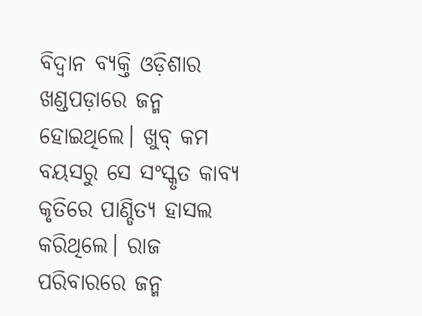ବିଦ୍ୱାନ ବ୍ୟକ୍ତି ଓଡ଼ିଶାର ଖଣ୍ଡପଡ଼ାରେ ଜନ୍ମ ହୋଇଥିଲେ। ଖୁବ୍ କମ ବୟସରୁ ସେ ସଂସ୍କୃତ କାବ୍ୟ କୃତିରେ ପାଣ୍ଡିତ୍ୟ ହାସଲ କରିଥିଲେ। ରାଜ ପରିବାରରେ ଜନ୍ମ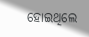ହୋଇଥିଲେ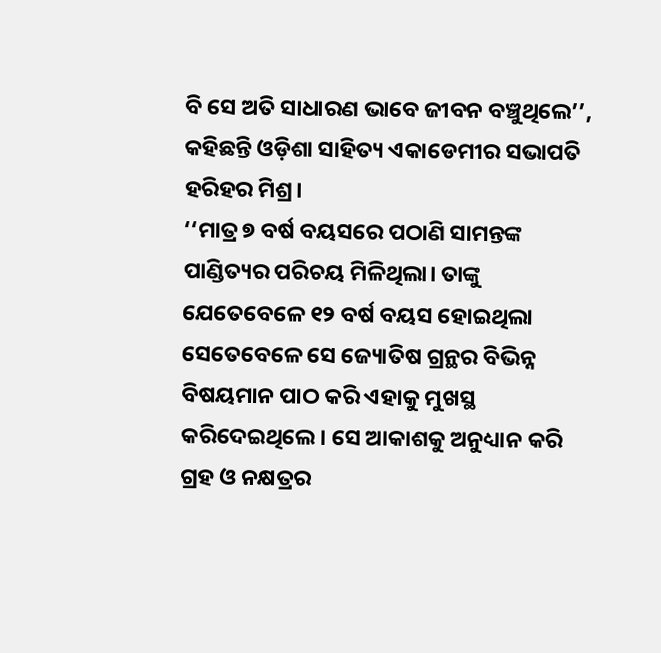ବି ସେ ଅତି ସାଧାରଣ ଭାବେ ଜୀବନ ବଞ୍ଚୁଥିଲେ’’, କହିଛନ୍ତି ଓଡ଼ିଶା ସାହିତ୍ୟ ଏକାଡେମୀର ସଭାପତି ହରିହର ମିଶ୍ର।
‘‘ମାତ୍ର ୭ ବର୍ଷ ବୟସରେ ପଠାଣି ସାମନ୍ତଙ୍କ ପାଣ୍ଡିତ୍ୟର ପରିଚୟ ମିଳିଥିଲା। ତାଙ୍କୁ ଯେତେବେଳେ ୧୨ ବର୍ଷ ବୟସ ହୋଇଥିଲା ସେତେବେଳେ ସେ ଜ୍ୟୋତିଷ ଗ୍ରନ୍ଥର ବିଭିନ୍ନ ବିଷୟମାନ ପାଠ କରି ଏହାକୁ ମୁଖସ୍ଥ କରିଦେଇଥିଲେ। ସେ ଆକାଶକୁ ଅନୁଧ୍ୟାନ କରି ଗ୍ରହ ଓ ନକ୍ଷତ୍ରର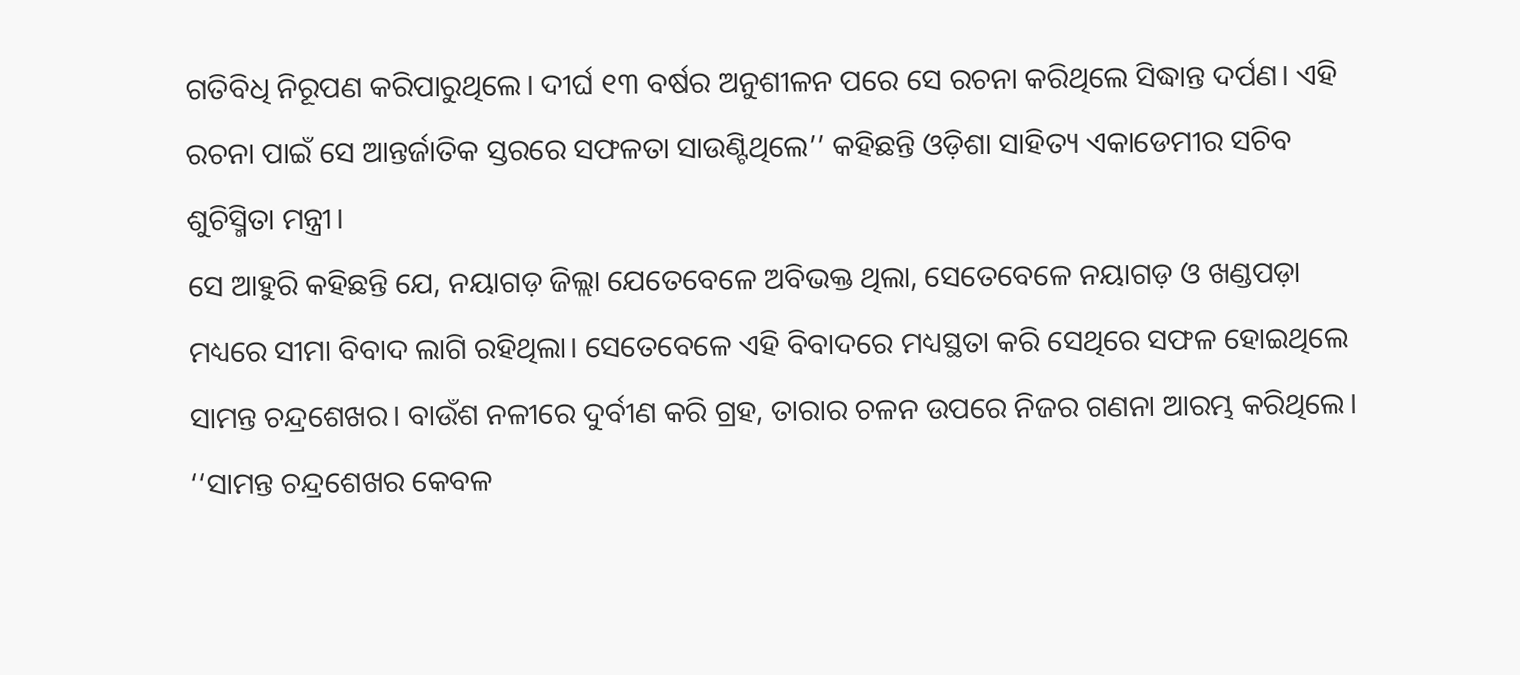ଗତିବିଧି ନିରୂପଣ କରିପାରୁଥିଲେ। ଦୀର୍ଘ ୧୩ ବର୍ଷର ଅନୁଶୀଳନ ପରେ ସେ ରଚନା କରିଥିଲେ ସିଦ୍ଧାନ୍ତ ଦର୍ପଣ। ଏହି ରଚନା ପାଇଁ ସେ ଆନ୍ତର୍ଜାତିକ ସ୍ତରରେ ସଫଳତା ସାଉଣ୍ଟିଥିଲେ’’ କହିଛନ୍ତି ଓଡ଼ିଶା ସାହିତ୍ୟ ଏକାଡେମୀର ସଚିବ ଶୁଚିସ୍ମିତା ମନ୍ତ୍ରୀ।
ସେ ଆହୁରି କହିଛନ୍ତି ଯେ, ନୟାଗଡ଼ ଜିଲ୍ଲା ଯେତେବେଳେ ଅବିଭକ୍ତ ଥିଲା, ସେତେବେଳେ ନୟାଗଡ଼ ଓ ଖଣ୍ଡପଡ଼ା ମଧ୍ୟରେ ସୀମା ବିବାଦ ଲାଗି ରହିଥିଲା। ସେତେବେଳେ ଏହି ବିବାଦରେ ମଧ୍ୟସ୍ଥତା କରି ସେଥିରେ ସଫଳ ହୋଇଥିଲେ ସାମନ୍ତ ଚନ୍ଦ୍ରଶେଖର। ବାଉଁଶ ନଳୀରେ ଦୁର୍ବୀଣ କରି ଗ୍ରହ, ତାରାର ଚଳନ ଉପରେ ନିଜର ଗଣନା ଆରମ୍ଭ କରିଥିଲେ।
‘‘ସାମନ୍ତ ଚନ୍ଦ୍ରଶେଖର କେବଳ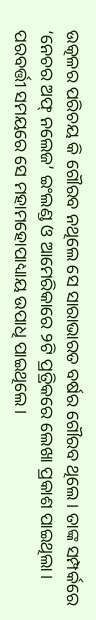ଉତ୍କଳର ପରିଚୟ କି ଗୌରବ ନଥିଲେ ସେ ସାରାଭାରତ ବର୍ଷର ଗୌରବ ଥିଲେ। ତାଙ୍କ ସମ୍ପର୍କରେ ‘ନେଚର ଅଫ୍ ନଲେଜ’ ଇଂଲଣ୍ଡ ଓ ଆମେରିକାରେ ୨ଟି ପ୍ରତ୍ରିକରେ ଲେଖା ପ୍ରକାଶ ପାଇଥିଲା। ପରବର୍ତ୍ତୀ ସମୟରେ ସେ ମହାମହୋପାଧ୍ୟାୟ ଉପାଧି ପାଇଥିଲେ।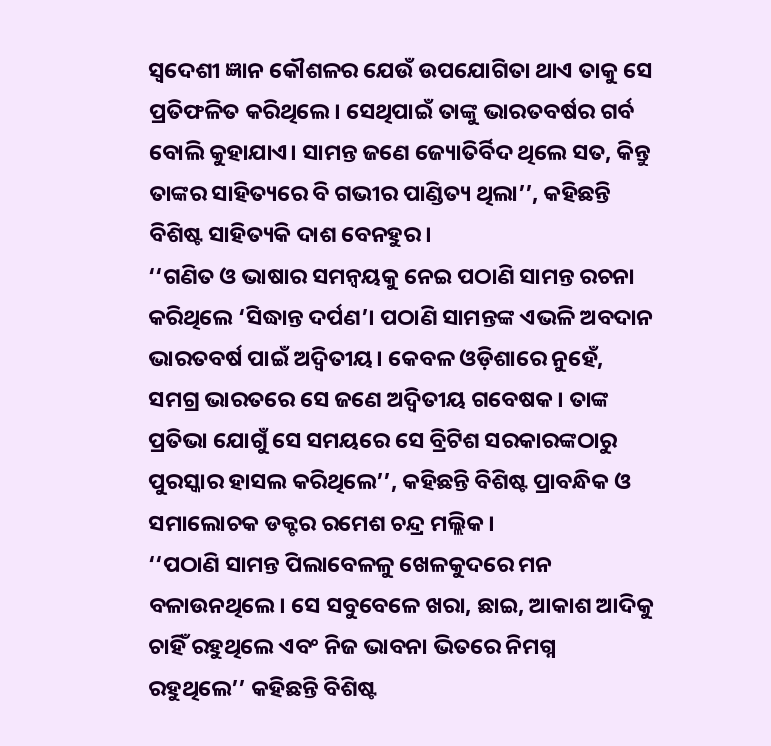ସ୍ୱଦେଶୀ ଜ୍ଞାନ କୌଶଳର ଯେଉଁ ଉପଯୋଗିତା ଥାଏ ତାକୁ ସେ ପ୍ରତିଫଳିତ କରିଥିଲେ। ସେଥିପାଇଁ ତାଙ୍କୁ ଭାରତବର୍ଷର ଗର୍ବ ବୋଲି କୁହାଯାଏ। ସାମନ୍ତ ଜଣେ ଜ୍ୟୋତିର୍ବିଦ ଥିଲେ ସତ, କିନ୍ତୁ ତାଙ୍କର ସାହିତ୍ୟରେ ବି ଗଭୀର ପାଣ୍ଡିତ୍ୟ ଥିଲା’’, କହିଛନ୍ତି ବିଶିଷ୍ଟ ସାହିତ୍ୟକି ଦାଶ ବେନହୁର।
‘‘ଗଣିତ ଓ ଭାଷାର ସମନ୍ୱୟକୁ ନେଇ ପଠାଣି ସାମନ୍ତ ରଚନା କରିଥିଲେ ‘ସିଦ୍ଧାନ୍ତ ଦର୍ପଣ’। ପଠାଣି ସାମନ୍ତଙ୍କ ଏଭଳି ଅବଦାନ ଭାରତବର୍ଷ ପାଇଁ ଅଦ୍ୱିତୀୟ। କେବଳ ଓଡ଼ିଶାରେ ନୁହେଁ, ସମଗ୍ର ଭାରତରେ ସେ ଜଣେ ଅଦ୍ୱିତୀୟ ଗବେଷକ। ତାଙ୍କ ପ୍ରତିଭା ଯୋଗୁଁ ସେ ସମୟରେ ସେ ବ୍ରିଟିଶ ସରକାରଙ୍କଠାରୁ ପୁରସ୍କାର ହାସଲ କରିଥିଲେ’’, କହିଛନ୍ତି ବିଶିଷ୍ଟ ପ୍ରାବନ୍ଧିକ ଓ ସମାଲୋଚକ ଡକ୍ଟର ରମେଶ ଚନ୍ଦ୍ର ମଲ୍ଲିକ।
‘‘ପଠାଣି ସାମନ୍ତ ପିଲାବେଳଳୁ ଖେଳକୁଦରେ ମନ ବଳାଉନଥିଲେ। ସେ ସବୁବେଳେ ଖରା, ଛାଇ, ଆକାଶ ଆଦିକୁ ଚାହିଁ ରହୁଥିଲେ ଏବଂ ନିଜ ଭାବନା ଭିତରେ ନିମଗ୍ନ ରହୁଥିଲେ’’ କହିଛନ୍ତି ବିଶିଷ୍ଟ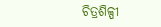ଚିତ୍ରଶିଳ୍ପୀ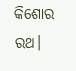କିଶୋର ରଥ।